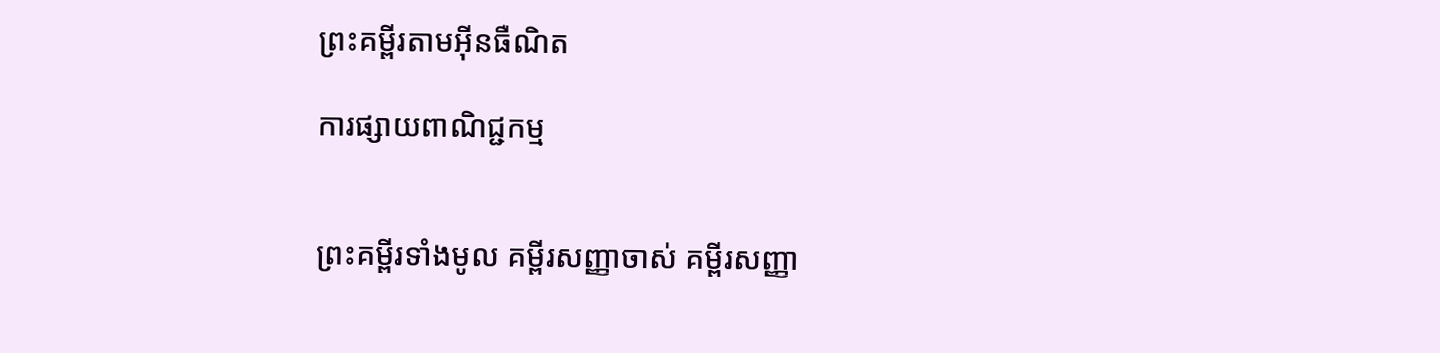ព្រះគម្ពីរតាមអ៊ីនធឺណិត

ការផ្សាយពាណិជ្ជកម្ម


ព្រះគម្ពីរទាំងមូល គម្ពីរសញ្ញាចាស់ គម្ពីរសញ្ញា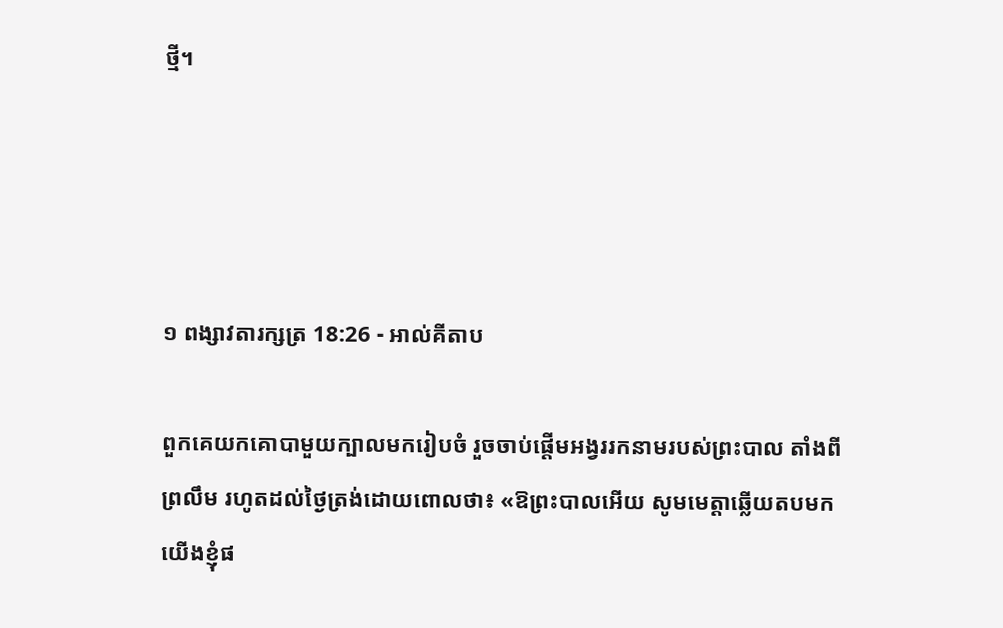ថ្មី។




១ ពង្សាវ‌តារ‌ក្សត្រ 18:26 - អាល់គីតាប

ពួកគេយកគោបាមួយក្បាលមករៀប‌ចំ រួចចាប់ផ្តើមអង្វររកនាមរបស់ព្រះបាល តាំងពីព្រលឹម រហូតដល់ថ្ងៃត្រង់ដោយពោលថា៖ «ឱព្រះបាលអើយ សូមមេត្តាឆ្លើយតបមកយើងខ្ញុំផ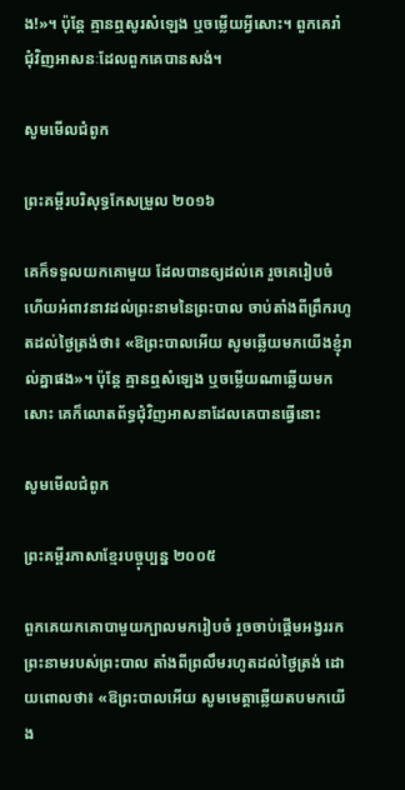ង!»។ ប៉ុន្តែ គ្មានឮសូរសំឡេង ឬចម្លើយអ្វីសោះ។ ពួកគេរាំជុំ‌វិញអាសនៈដែលពួកគេបានសង់។

សូមមើលជំពូក

ព្រះគម្ពីរបរិសុទ្ធកែសម្រួល ២០១៦

គេក៏ទទួលយកគោមួយ ដែលបានឲ្យដល់គេ រួចគេរៀបចំ ហើយអំពាវ‌នាវដល់ព្រះ‌នាមនៃព្រះ‌បាល ចាប់តាំងពីព្រឹករហូតដល់ថ្ងៃត្រង់ថា៖ «ឱព្រះ‌បាលអើយ សូមឆ្លើយមកយើងខ្ញុំរាល់គ្នាផង»។ ប៉ុន្តែ គ្មានឮសំឡេង ឬចម្លើយណាឆ្លើយមកសោះ គេក៏លោតព័ទ្ធជុំ‌វិញអាស‌នាដែលគេបានធ្វើនោះ

សូមមើលជំពូក

ព្រះគម្ពីរភាសាខ្មែរបច្ចុប្បន្ន ២០០៥

ពួកគេយកគោបាមួយក្បាលមករៀបចំ រួចចាប់ផ្ដើមអង្វររកព្រះ‌នាមរបស់ព្រះបាល តាំងពីព្រលឹមរហូតដល់ថ្ងៃត្រង់ ដោយពោលថា៖ «ឱព្រះបាលអើយ សូមមេត្តាឆ្លើយតបមកយើង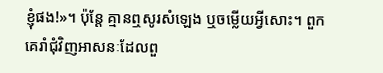ខ្ញុំផង!»។ ប៉ុន្តែ គ្មានឮសូរសំឡេង ឬចម្លើយអ្វីសោះ។ ពួកគេរាំជុំ‌វិញអាសនៈដែលពួ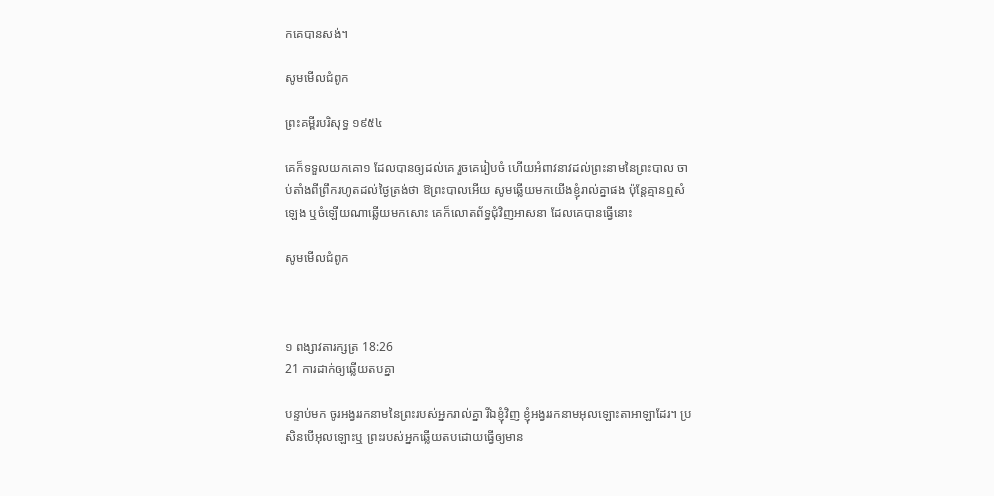កគេបានសង់។

សូមមើលជំពូក

ព្រះគម្ពីរបរិសុទ្ធ ១៩៥៤

គេក៏ទទួលយកគោ១ ដែលបានឲ្យដល់គេ រួចគេរៀបចំ ហើយអំពាវ‌នាវដល់ព្រះ‌នាមនៃព្រះ‌បាល ចាប់តាំងពីព្រឹករហូតដល់ថ្ងៃត្រង់ថា ឱព្រះ‌បាលអើយ សូមឆ្លើយមកយើងខ្ញុំរាល់គ្នាផង ប៉ុន្តែគ្មានឮសំឡេង ឬចំឡើយណាឆ្លើយមកសោះ គេក៏លោតព័ទ្ធជុំវិញអាសនា ដែលគេបានធ្វើនោះ

សូមមើលជំពូក



១ ពង្សាវ‌តារ‌ក្សត្រ 18:26
21 ការដាក់ឲ្យឆ្លើយតបគ្នា

បន្ទាប់មក ចូរអង្វររកនាមនៃព្រះរបស់អ្នករាល់គ្នា រីឯខ្ញុំវិញ ខ្ញុំអង្វររកនាមអុលឡោះ‌តាអាឡាដែរ។ ប្រសិនបើអុលឡោះឬ ព្រះរបស់អ្នកឆ្លើយតបដោយធ្វើឲ្យមាន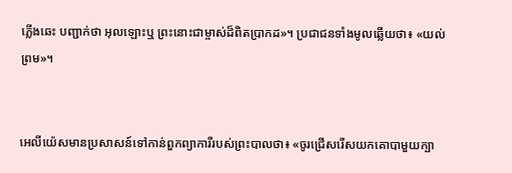ភ្លើងឆេះ បញ្ជាក់ថា អុលឡោះឬ ព្រះនោះជាម្ចាស់ដ៏ពិតប្រាកដ»។ ប្រជា‌ជនទាំងមូលឆ្លើយថា៖ «យល់ព្រម»។


អេលី‌យ៉េសមានប្រសាសន៍ទៅកាន់ពួកព្យាការីរបស់ព្រះបាលថា៖ «ចូរជ្រើសរើសយកគោបាមួយក្បា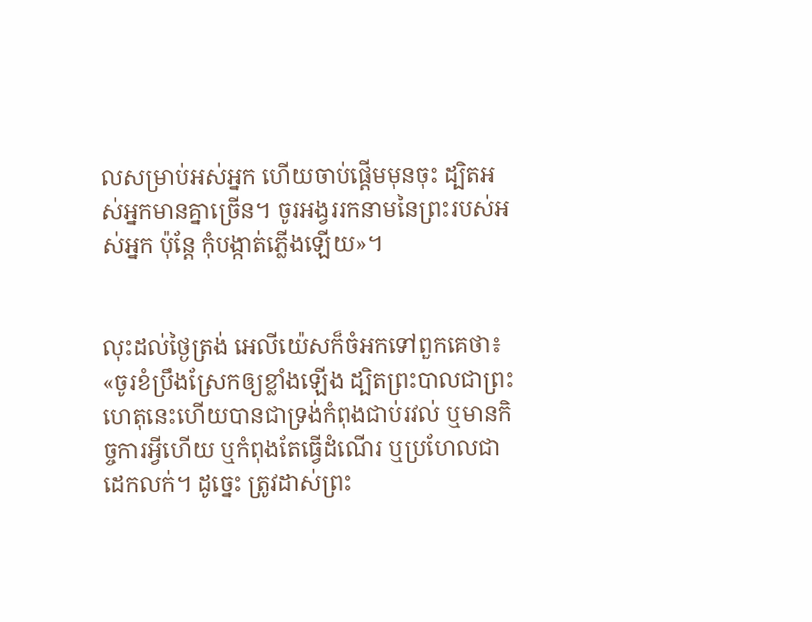លសម្រាប់អស់អ្នក ហើយចាប់ផ្តើមមុនចុះ ដ្បិតអស់អ្នកមានគ្នាច្រើន។ ចូរអង្វររកនាមនៃព្រះរបស់អស់អ្នក ប៉ុន្តែ កុំបង្កាត់ភ្លើងឡើយ»។


លុះដល់ថ្ងៃត្រង់ អេលី‌យ៉េសក៏ចំអកទៅពួកគេថា៖ «ចូរខំប្រឹងស្រែកឲ្យខ្លាំងឡើង ដ្បិតព្រះបាលជាព្រះ ហេតុនេះហើយបានជាទ្រង់កំពុងជាប់រវល់ ឬមានកិច្ចការអ្វីហើយ ឬកំពុងតែធ្វើដំណើរ ឬប្រហែលជាដេកលក់។ ដូច្នេះ ត្រូវដាស់ព្រះ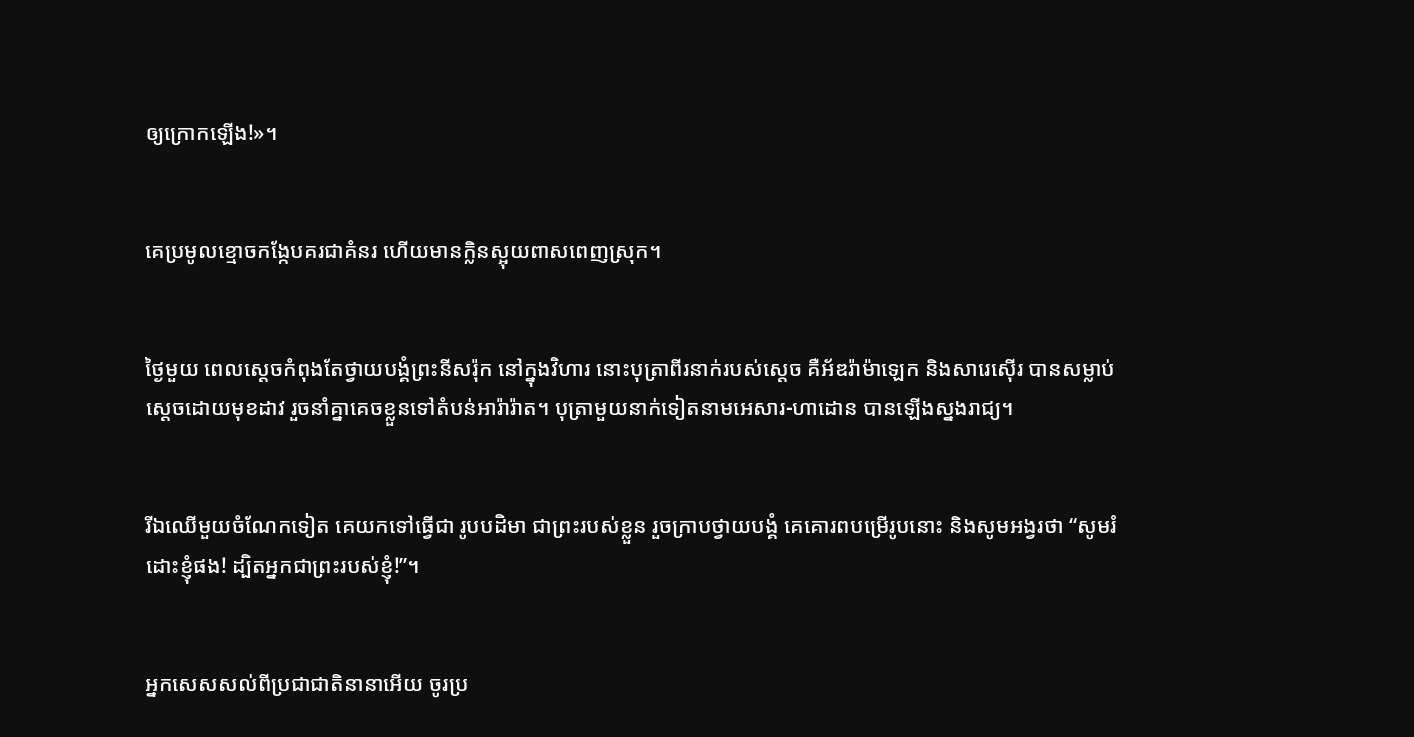ឲ្យក្រោកឡើង!»។


គេប្រមូលខ្មោចកង្កែបគរជាគំនរ ហើយមានក្លិនស្អុយពាសពេញស្រុក។


ថ្ងៃមួយ ពេលស្ដេចកំពុងតែថ្វាយ‌បង្គំព្រះ‌នីសរ៉ុក នៅក្នុងវិហារ នោះបុត្រាពីរនាក់របស់ស្ដេច គឺអ័ឌរ៉ា‌ម៉ាឡេក និងសារេ‌ស៊ើរ បានសម្លាប់ស្ដេចដោយមុខដាវ រួចនាំគ្នាគេចខ្លួនទៅតំបន់អារ៉ា‌រ៉ាត។ បុត្រាមួយនាក់ទៀតនាមអេសារ-ហាដោន បានឡើងស្នងរាជ្យ។


រីឯឈើមួយចំណែកទៀត គេយកទៅធ្វើជា រូបបដិមា ជាព្រះរបស់ខ្លួន រួចក្រាបថ្វាយ‌បង្គំ គេគោរពបម្រើរូបនោះ និងសូម‌អង្វរថា “សូមរំដោះខ្ញុំផង! ដ្បិតអ្នកជាព្រះរបស់ខ្ញុំ!”។


អ្នកសេស‌សល់ពីប្រជា‌ជាតិនានាអើយ ចូរប្រ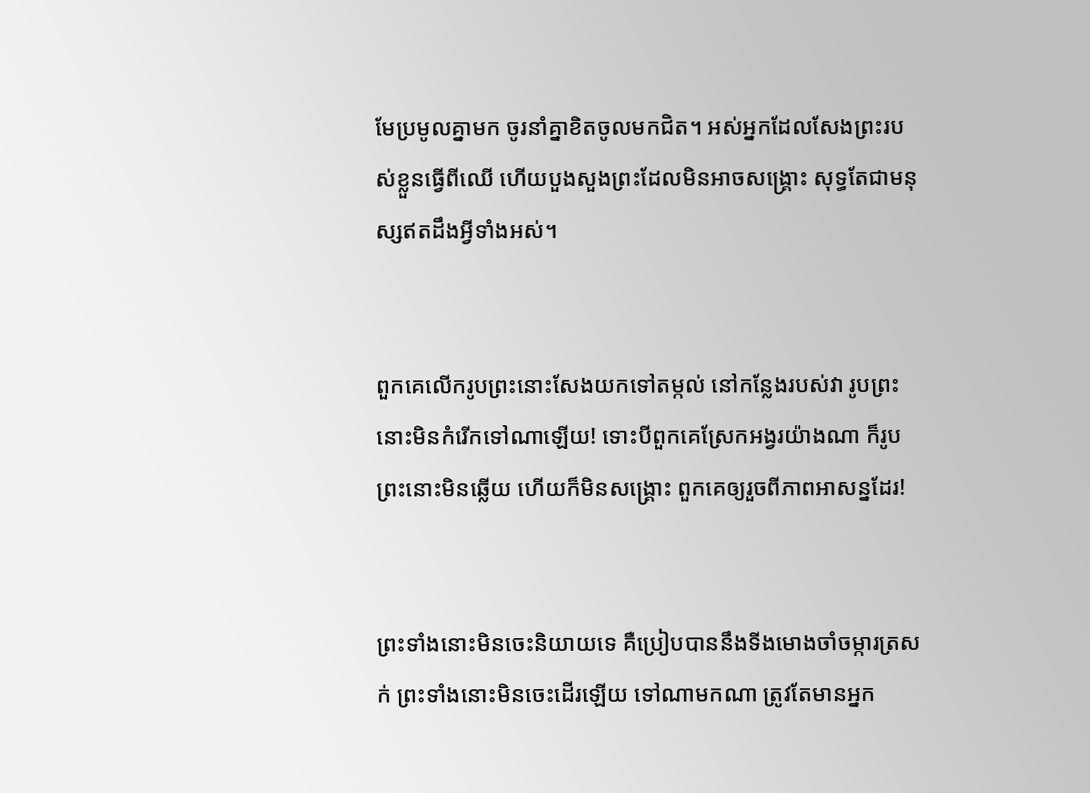មែ‌ប្រមូលគ្នាមក ចូរនាំគ្នាខិតចូលមកជិត។ អស់អ្នកដែលសែងព្រះរបស់ខ្លួនធ្វើពីឈើ ហើយបួង‌សួងព្រះដែលមិនអាចសង្គ្រោះ សុទ្ធតែជាមនុស្សឥតដឹងអ្វីទាំងអស់។


ពួកគេលើករូបព្រះនោះសែងយកទៅតម្កល់ នៅកន្លែងរបស់វា រូបព្រះនោះមិនកំរើកទៅណាឡើយ! ទោះបីពួកគេស្រែកអង្វរយ៉ាងណា ក៏រូបព្រះនោះមិនឆ្លើយ ហើយក៏មិនសង្គ្រោះ ពួកគេឲ្យរួចពីភាពអាសន្នដែរ!


ព្រះទាំងនោះមិនចេះនិយាយទេ គឺប្រៀបបាននឹងទីង‌មោងចាំចម្ការត្រសក់ ព្រះទាំងនោះមិនចេះដើរឡើយ ទៅណាមកណា ត្រូវតែមានអ្នក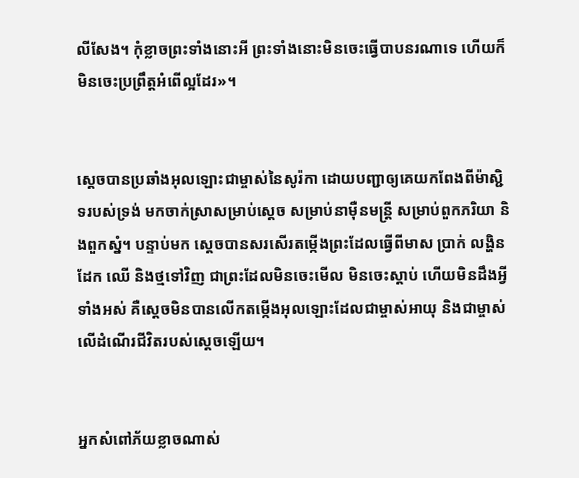លីសែង។ កុំខ្លាចព្រះទាំងនោះអី ព្រះទាំងនោះមិនចេះធ្វើបាបនរណាទេ ហើយក៏មិនចេះប្រព្រឹត្តអំពើល្អដែរ»។


ស្តេចបានប្រឆាំងអុលឡោះជាម្ចាស់នៃសូរ៉កា ដោយបញ្ជាឲ្យគេយកពែងពីម៉ាស្ជិទរបស់ទ្រង់ មកចាក់ស្រាសម្រាប់ស្តេច សម្រាប់នាម៉ឺនមន្ត្រី សម្រាប់ពួកភរិយា និងពួកស្នំ។ បន្ទាប់មក ស្តេចបានសរសើរតម្កើងព្រះដែលធ្វើពីមាស ប្រាក់ លង្ហិន ដែក ឈើ និងថ្មទៅវិញ ជាព្រះដែលមិនចេះមើល មិនចេះស្ដាប់ ហើយមិនដឹងអ្វីទាំងអស់ គឺស្តេចមិនបានលើកតម្កើងអុលឡោះដែលជាម្ចាស់អាយុ និងជាម្ចាស់លើដំណើរជីវិតរបស់ស្តេចឡើយ។


អ្នកសំពៅភ័យខ្លាចណាស់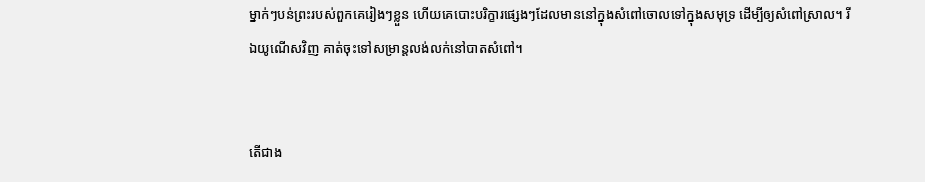ម្នាក់ៗបន់ព្រះរបស់ពួកគេរៀងៗខ្លួន ហើយគេបោះបរិក្ខារផ្សេងៗដែលមាននៅក្នុងសំពៅចោលទៅក្នុងសមុទ្រ ដើម្បីឲ្យសំពៅស្រាល។ រីឯយូណើសវិញ គាត់ចុះទៅសម្រាន្ដលង់‌លក់នៅបាតសំពៅ។


តើជាង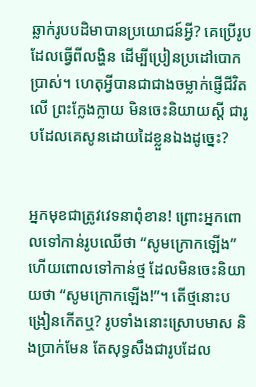ឆ្លាក់រូបបដិមាបានប្រយោជន៍អ្វី? គេប្រើរូបដែលធ្វើពីលង្ហិន ដើម្បីប្រៀន‌ប្រដៅបោកប្រាស់។ ហេតុអ្វីបានជាជាងចម្លាក់ផ្ញើជីវិតលើ ព្រះក្លែង‌ក្លាយ មិនចេះនិយាយស្ដី ជារូបដែលគេសូនដោយដៃខ្លួនឯងដូច្នេះ?


អ្នកមុខជាត្រូវវេទនាពុំ‌ខាន! ព្រោះអ្នកពោលទៅកាន់រូបឈើថា “សូមក្រោកឡើង” ហើយពោលទៅកាន់ថ្ម ដែលមិនចេះនិយាយថា “សូមក្រោកឡើង!”។ តើថ្មនោះបង្រៀនកើតឬ? រូបទាំងនោះស្រោបមាស និងប្រាក់មែន តែសុទ្ធ‌សឹងជារូបដែល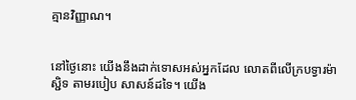គ្មានវិញ្ញាណ។


នៅថ្ងៃនោះ យើងនឹងដាក់ទោសអស់អ្នកដែល លោតពីលើក្របទ្វារម៉ាស្ជិទ តាមរបៀប សាសន៍ដទៃ។ យើង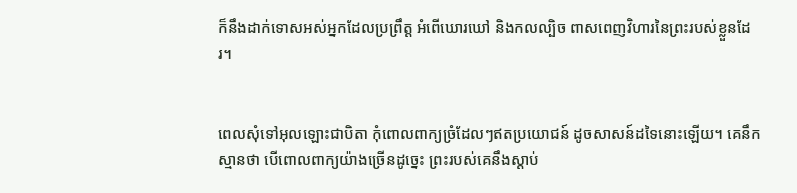ក៏នឹងដាក់ទោសអស់អ្នកដែលប្រព្រឹត្ត អំពើឃោរ‌ឃៅ និងកល‌ល្បិច ពាស‌ពេញវិហារនៃព្រះរបស់ខ្លួនដែរ។


ពេលសុំទៅអុលឡោះជាបិតា កុំពោលពាក្យច្រំ‌ដែលៗឥតប្រយោជន៍ ដូចសាសន៍ដទៃនោះឡើយ។ គេនឹកស្មានថា បើពោលពាក្យយ៉ាងច្រើនដូច្នេះ ព្រះរបស់គេនឹងស្ដាប់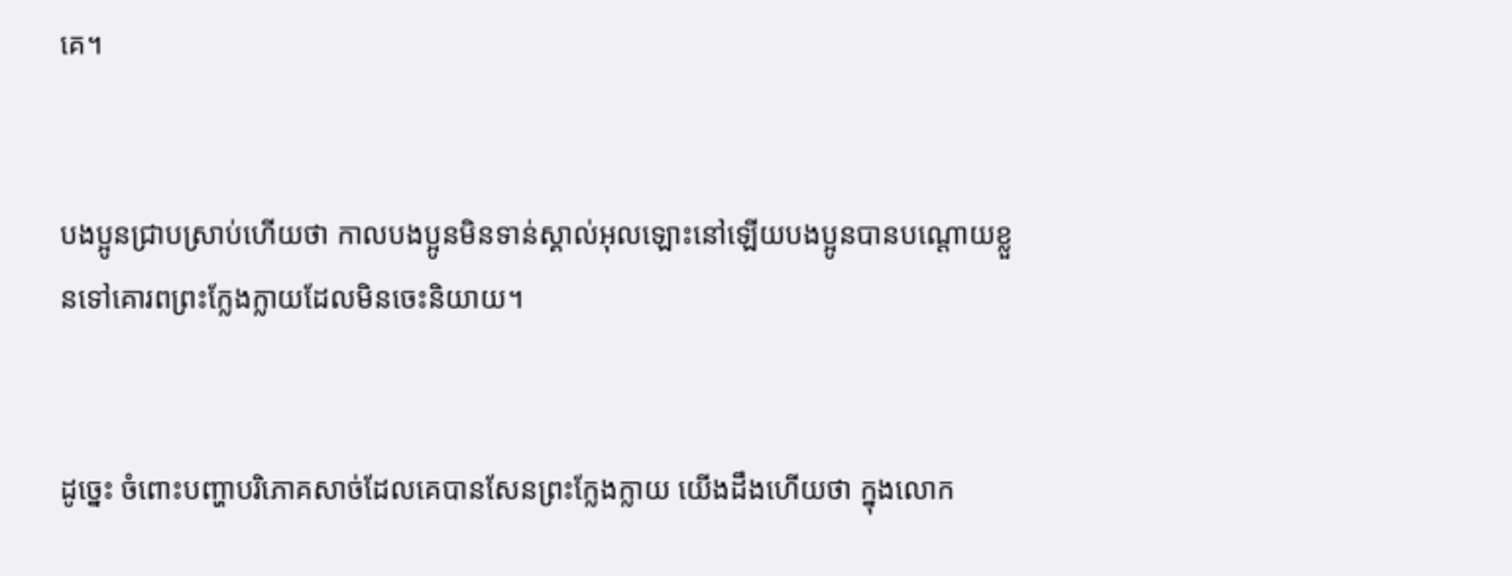គេ។


បងប្អូនជ្រាបស្រាប់ហើយថា កាលបងប្អូនមិនទាន់ស្គាល់អុលឡោះនៅឡើយបងប្អូនបានបណ្ដោយខ្លួនទៅគោរពព្រះ‌ក្លែង‌ក្លាយដែលមិនចេះនិយាយ។


ដូច្នេះ ចំពោះបញ្ហាបរិភោគសាច់ដែលគេបានសែនព្រះ‌ក្លែង‌ក្លាយ យើងដឹងហើយថា ក្នុងលោក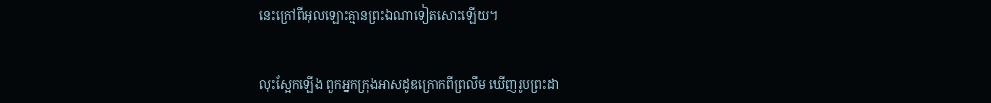នេះក្រៅពីអុលឡោះគ្មានព្រះ‌ឯណាទៀតសោះឡើយ។


លុះស្អែកឡើង ពួកអ្នកក្រុងអាស‌ដូឌក្រោកពីព្រលឹម ឃើញរូបព្រះ‌ដា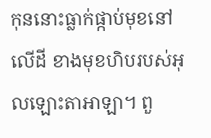កុននោះធ្លាក់ផ្កាប់មុខនៅលើដី ខាងមុខហិបរបស់អុលឡោះ‌តាអាឡា។ ពួ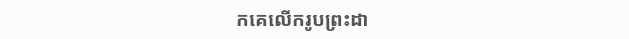កគេលើករូបព្រះ‌ដា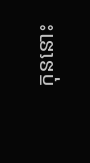កុននោះ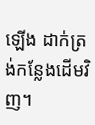ឡើង ដាក់ត្រង់កន្លែងដើមវិញ។